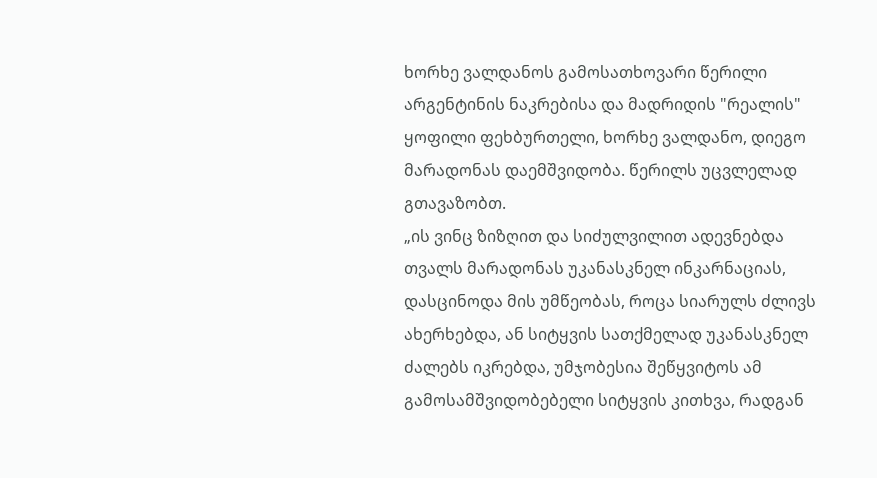ხორხე ვალდანოს გამოსათხოვარი წერილი
არგენტინის ნაკრებისა და მადრიდის "რეალის" ყოფილი ფეხბურთელი, ხორხე ვალდანო, დიეგო მარადონას დაემშვიდობა. წერილს უცვლელად გთავაზობთ.
„ის ვინც ზიზღით და სიძულვილით ადევნებდა თვალს მარადონას უკანასკნელ ინკარნაციას, დასცინოდა მის უმწეობას, როცა სიარულს ძლივს ახერხებდა, ან სიტყვის სათქმელად უკანასკნელ ძალებს იკრებდა, უმჯობესია შეწყვიტოს ამ გამოსამშვიდობებელი სიტყვის კითხვა, რადგან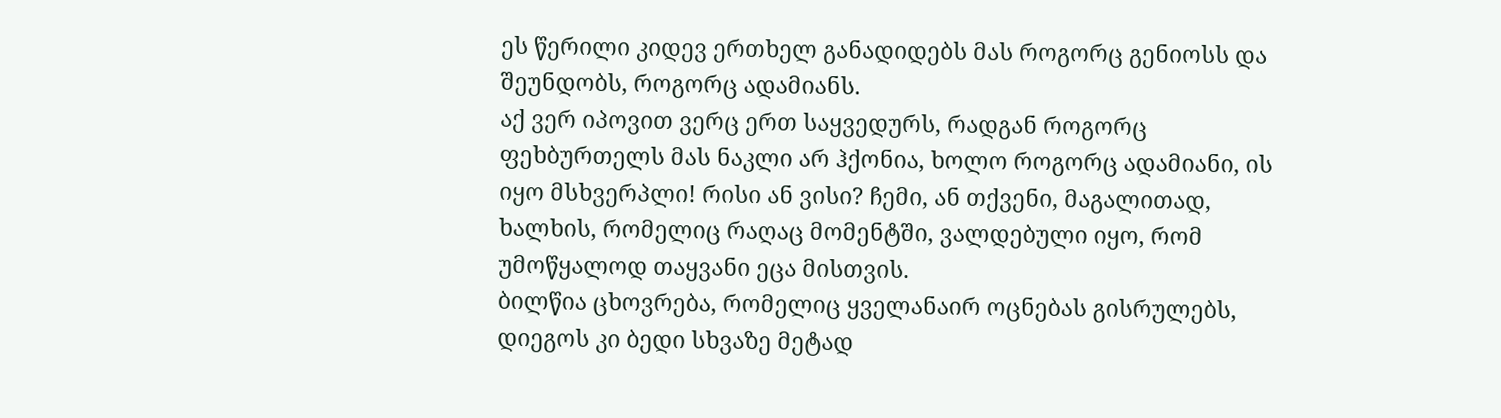ეს წერილი კიდევ ერთხელ განადიდებს მას როგორც გენიოსს და შეუნდობს, როგორც ადამიანს.
აქ ვერ იპოვით ვერც ერთ საყვედურს, რადგან როგორც ფეხბურთელს მას ნაკლი არ ჰქონია, ხოლო როგორც ადამიანი, ის იყო მსხვერპლი! რისი ან ვისი? ჩემი, ან თქვენი, მაგალითად, ხალხის, რომელიც რაღაც მომენტში, ვალდებული იყო, რომ უმოწყალოდ თაყვანი ეცა მისთვის.
ბილწია ცხოვრება, რომელიც ყველანაირ ოცნებას გისრულებს, დიეგოს კი ბედი სხვაზე მეტად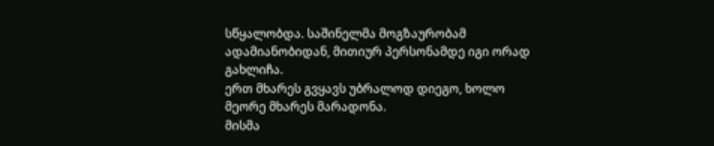სწყალობდა. საშინელმა მოგზაურობამ ადამიანობიდან, მითიურ პერსონამდე იგი ორად გახლიჩა.
ერთ მხარეს გვყავს უბრალოდ დიეგო, ხოლო მეორე მხარეს მარადონა.
მისმა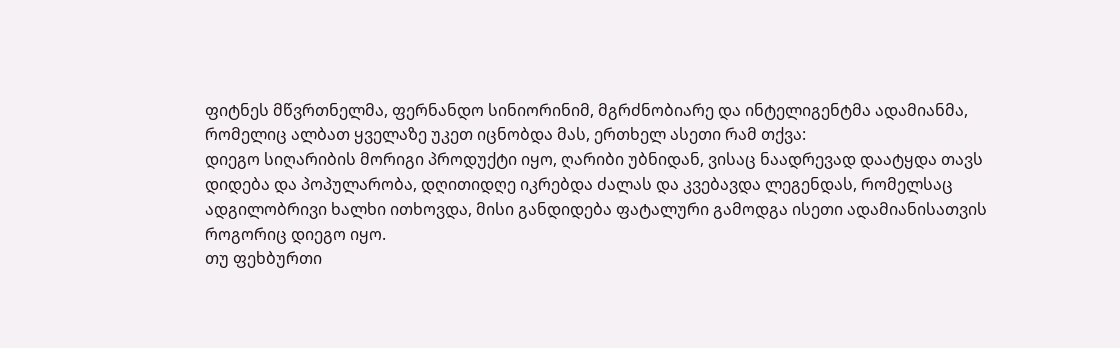ფიტნეს მწვრთნელმა, ფერნანდო სინიორინიმ, მგრძნობიარე და ინტელიგენტმა ადამიანმა, რომელიც ალბათ ყველაზე უკეთ იცნობდა მას, ერთხელ ასეთი რამ თქვა:
დიეგო სიღარიბის მორიგი პროდუქტი იყო, ღარიბი უბნიდან, ვისაც ნაადრევად დაატყდა თავს დიდება და პოპულარობა, დღითიდღე იკრებდა ძალას და კვებავდა ლეგენდას, რომელსაც ადგილობრივი ხალხი ითხოვდა, მისი განდიდება ფატალური გამოდგა ისეთი ადამიანისათვის როგორიც დიეგო იყო.
თუ ფეხბურთი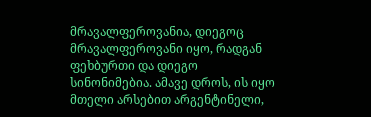მრავალფეროვანია, დიეგოც მრავალფეროვანი იყო, რადგან ფეხბურთი და დიეგო სინონიმებია. ამავე დროს, ის იყო მთელი არსებით არგენტინელი,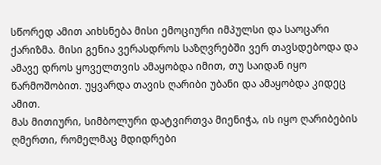სწორედ ამით აიხსნება მისი ემოციური იმპულსი და საოცარი ქარიზმა. მისი გენია ვერასდროს საზღვრებში ვერ თავსდებოდა და ამავე დროს ყოველთვის ამაყობდა იმით, თუ საიდან იყო წარმოშობით. უყვარდა თავის ღარიბი უბანი და ამაყობდა კიდეც ამით.
მას მითიური, სიმბოლური დატვირთვა მიენიჭა, ის იყო ღარიბების ღმერთი, რომელმაც მდიდრები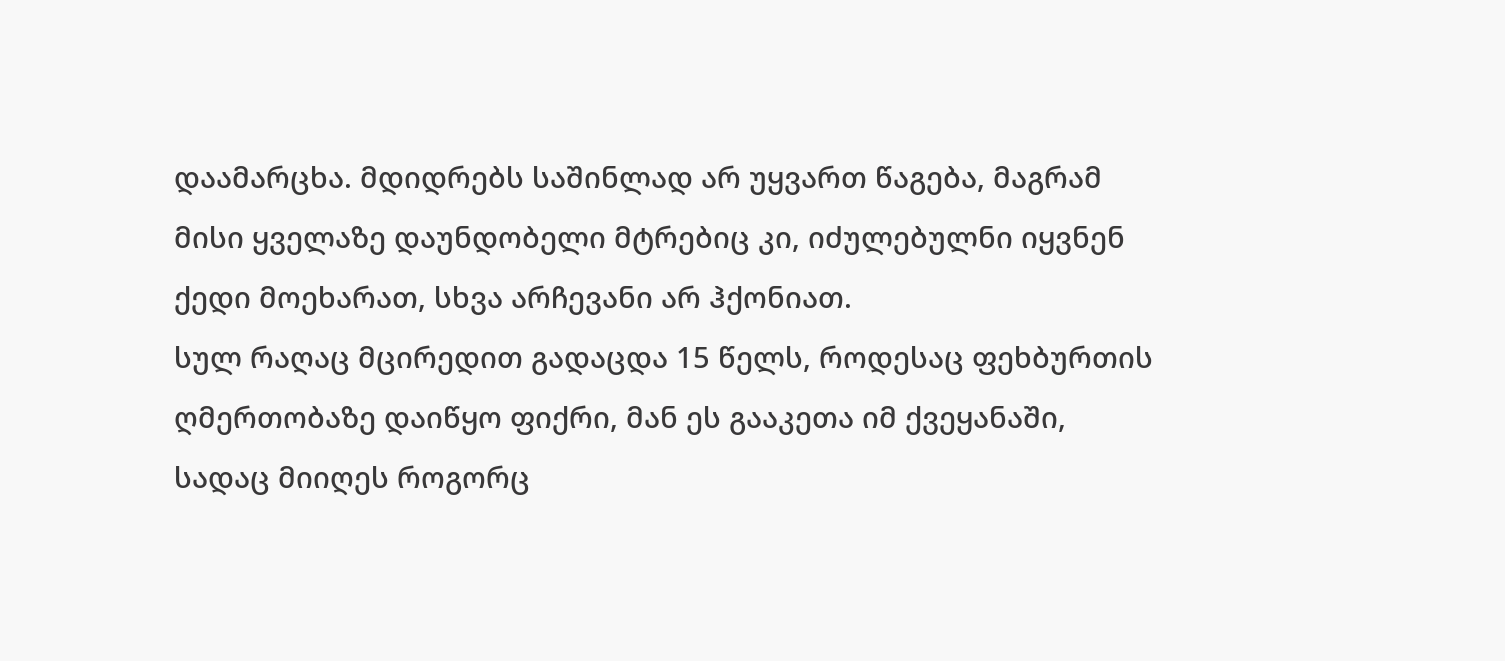დაამარცხა. მდიდრებს საშინლად არ უყვართ წაგება, მაგრამ მისი ყველაზე დაუნდობელი მტრებიც კი, იძულებულნი იყვნენ ქედი მოეხარათ, სხვა არჩევანი არ ჰქონიათ.
სულ რაღაც მცირედით გადაცდა 15 წელს, როდესაც ფეხბურთის ღმერთობაზე დაიწყო ფიქრი, მან ეს გააკეთა იმ ქვეყანაში, სადაც მიიღეს როგორც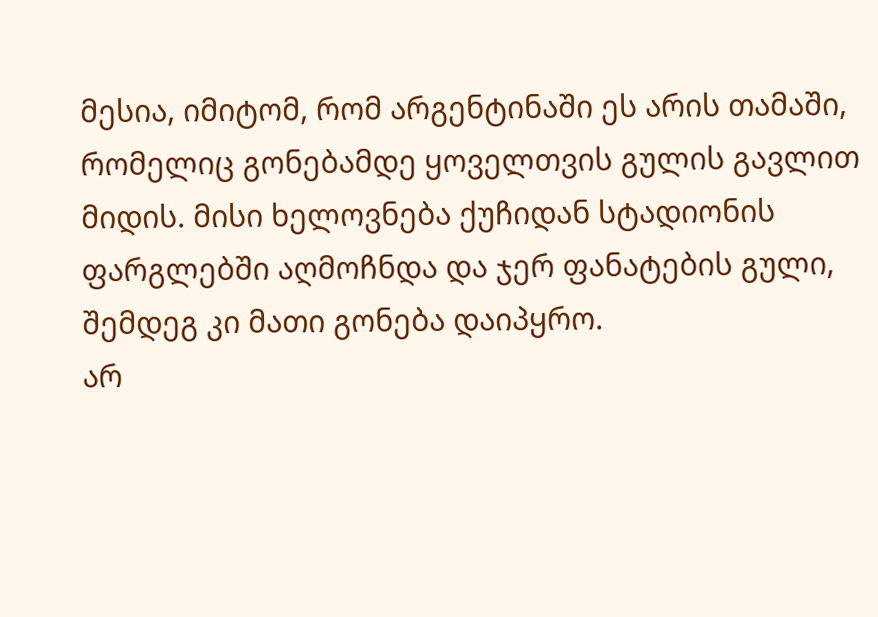მესია, იმიტომ, რომ არგენტინაში ეს არის თამაში, რომელიც გონებამდე ყოველთვის გულის გავლით მიდის. მისი ხელოვნება ქუჩიდან სტადიონის ფარგლებში აღმოჩნდა და ჯერ ფანატების გული, შემდეგ კი მათი გონება დაიპყრო.
არ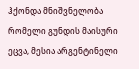ჰქონდა მნიშვნელობა რომელი გუნდის მაისური ეცვა, მესია არგენტინელი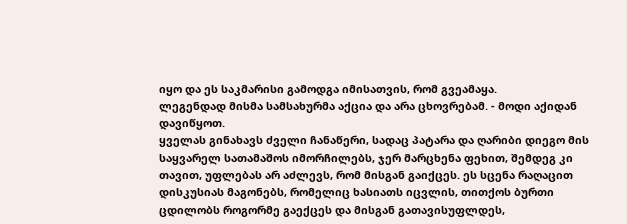იყო და ეს საკმარისი გამოდგა იმისათვის, რომ გვეამაყა.
ლეგენდად მისმა სამსახურმა აქცია და არა ცხოვრებამ. - მოდი აქიდან დავიწყოთ.
ყველას გინახავს ძველი ჩანაწერი, სადაც პატარა და ღარიბი დიეგო მის საყვარელ სათამაშოს იმორჩილებს, ჯერ მარცხენა ფეხით, შემდეგ კი თავით, უფლებას არ აძლევს, რომ მისგან გაიქცეს. ეს სცენა რაღაცით დისკუსიას მაგონებს, რომელიც ხასიათს იცვლის, თითქოს ბურთი ცდილობს როგორმე გაექცეს და მისგან გათავისუფლდეს,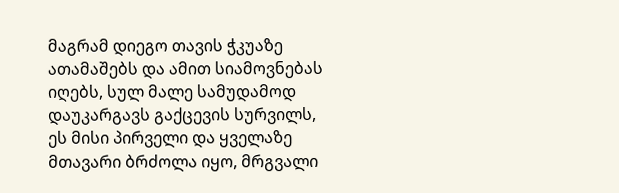მაგრამ დიეგო თავის ჭკუაზე ათამაშებს და ამით სიამოვნებას იღებს, სულ მალე სამუდამოდ დაუკარგავს გაქცევის სურვილს, ეს მისი პირველი და ყველაზე მთავარი ბრძოლა იყო, მრგვალი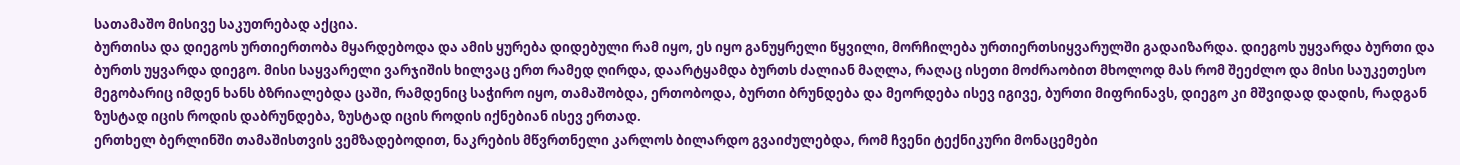სათამაშო მისივე საკუთრებად აქცია.
ბურთისა და დიეგოს ურთიერთობა მყარდებოდა და ამის ყურება დიდებული რამ იყო, ეს იყო განუყრელი წყვილი, მორჩილება ურთიერთსიყვარულში გადაიზარდა. დიეგოს უყვარდა ბურთი და ბურთს უყვარდა დიეგო. მისი საყვარელი ვარჯიშის ხილვაც ერთ რამედ ღირდა, დაარტყამდა ბურთს ძალიან მაღლა, რაღაც ისეთი მოძრაობით მხოლოდ მას რომ შეეძლო და მისი საუკეთესო მეგობარიც იმდენ ხანს ბზრიალებდა ცაში, რამდენიც საჭირო იყო, თამაშობდა, ერთობოდა, ბურთი ბრუნდება და მეორდება ისევ იგივე, ბურთი მიფრინავს, დიეგო კი მშვიდად დადის, რადგან ზუსტად იცის როდის დაბრუნდება, ზუსტად იცის როდის იქნებიან ისევ ერთად.
ერთხელ ბერლინში თამაშისთვის ვემზადებოდით, ნაკრების მწვრთნელი კარლოს ბილარდო გვაიძულებდა, რომ ჩვენი ტექნიკური მონაცემები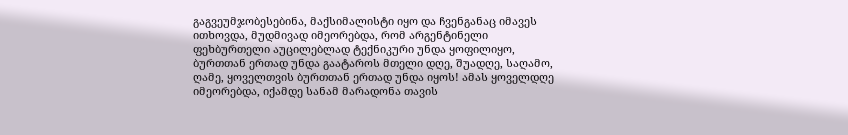გაგვეუმჯობესებინა, მაქსიმალისტი იყო და ჩვენგანაც იმავეს ითხოვდა, მუდმივად იმეორებდა, რომ არგენტინელი ფეხბურთელი აუცილებლად ტექნიკური უნდა ყოფილიყო, ბურთთან ერთად უნდა გაატაროს მთელი დღე, შუადღე, საღამო, ღამე, ყოველთვის ბურთთან ერთად უნდა იყოს! ამას ყოველდღე იმეორებდა, იქამდე სანამ მარადონა თავის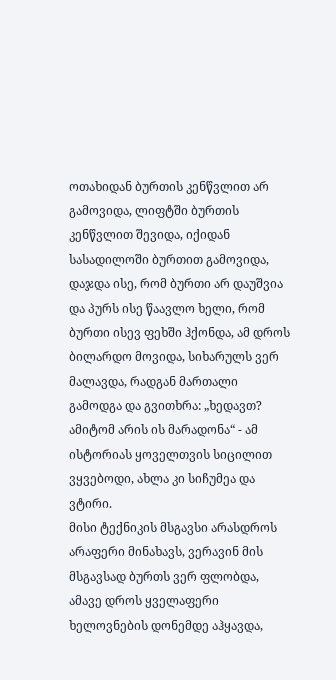ოთახიდან ბურთის კენწვლით არ გამოვიდა, ლიფტში ბურთის კენწვლით შევიდა, იქიდან სასადილოში ბურთით გამოვიდა, დაჯდა ისე, რომ ბურთი არ დაუშვია და პურს ისე წაავლო ხელი, რომ ბურთი ისევ ფეხში ჰქონდა, ამ დროს ბილარდო მოვიდა, სიხარულს ვერ მალავდა, რადგან მართალი გამოდგა და გვითხრა: „ხედავთ? ამიტომ არის ის მარადონა“ - ამ ისტორიას ყოველთვის სიცილით ვყვებოდი, ახლა კი სიჩუმეა და ვტირი.
მისი ტექნიკის მსგავსი არასდროს არაფერი მინახავს, ვერავინ მის მსგავსად ბურთს ვერ ფლობდა, ამავე დროს ყველაფერი ხელოვნების დონემდე აჰყავდა,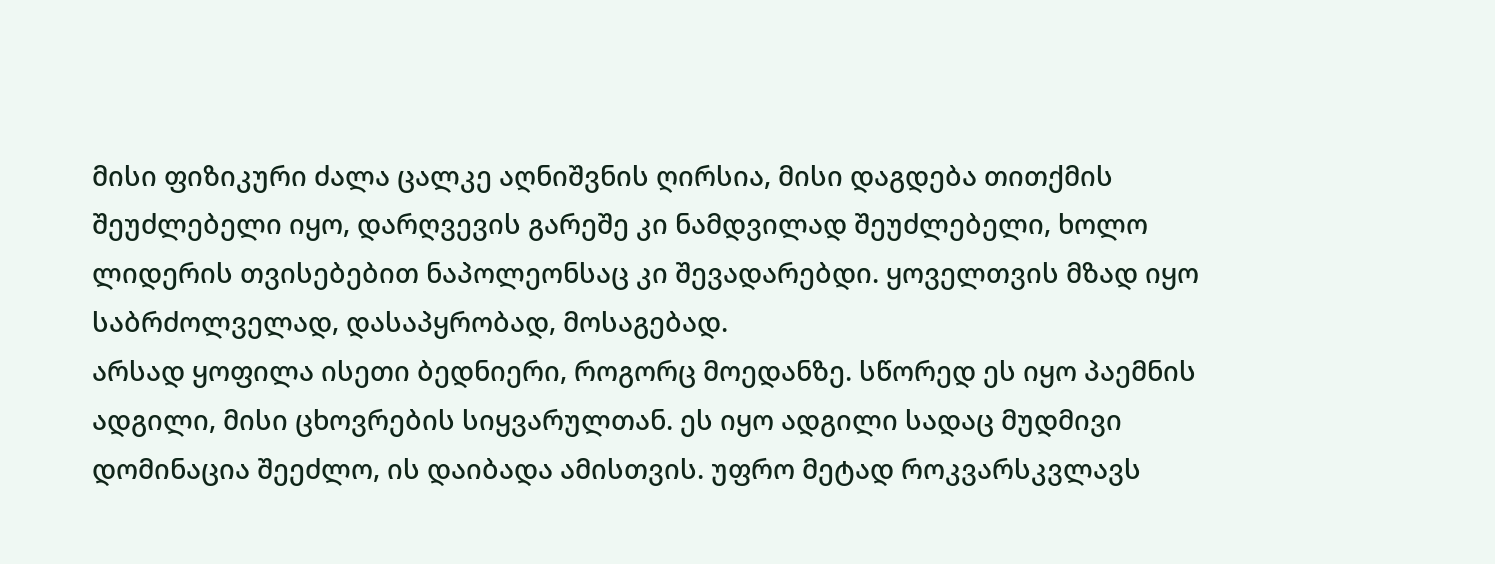მისი ფიზიკური ძალა ცალკე აღნიშვნის ღირსია, მისი დაგდება თითქმის შეუძლებელი იყო, დარღვევის გარეშე კი ნამდვილად შეუძლებელი, ხოლო ლიდერის თვისებებით ნაპოლეონსაც კი შევადარებდი. ყოველთვის მზად იყო საბრძოლველად, დასაპყრობად, მოსაგებად.
არსად ყოფილა ისეთი ბედნიერი, როგორც მოედანზე. სწორედ ეს იყო პაემნის ადგილი, მისი ცხოვრების სიყვარულთან. ეს იყო ადგილი სადაც მუდმივი დომინაცია შეეძლო, ის დაიბადა ამისთვის. უფრო მეტად როკვარსკვლავს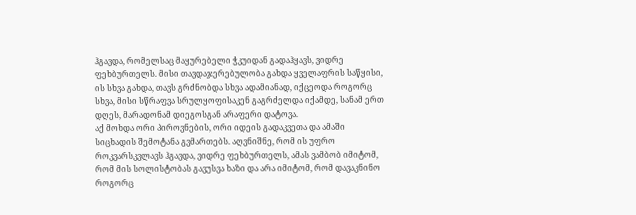ჰგავდა, რომელსაც მაყურებელი ჭკუიდან გადაჰყავს, ვიდრე ფეხბურთელს. მისი თავდაჯერებულობა გახდა ყველაფრის საწყისი, ის სხვა გახდა, თავს გრძნობდა სხვა ადამიანად, იქცეოდა როგორც სხვა, მისი სწრაფვა სრულყოფისაკენ გაგრძელდა იქამდე, სანამ ერთ დღეს, მარადონამ დიეგოსგან არაფერი დატოვა.
აქ მოხდა ორი პიროვნების, ორი იდეის გადაკვეთა და ამაში სიცხადის შემოტანა გვმართებს. აღვნიშნე, რომ ის უფრო როკვარსკვლავს ჰგავდა, ვიდრე ფეხბურთელს, ამას ვამბობ იმიტომ, რომ მის სოლისტობას გავუსვა ხაზი და არა იმიტომ, რომ დავაკნინო როგორც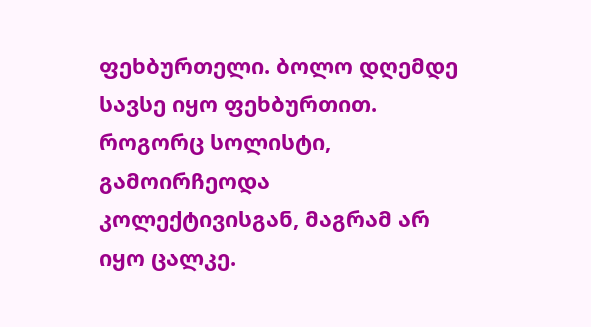ფეხბურთელი. ბოლო დღემდე სავსე იყო ფეხბურთით.
როგორც სოლისტი, გამოირჩეოდა კოლექტივისგან, მაგრამ არ იყო ცალკე.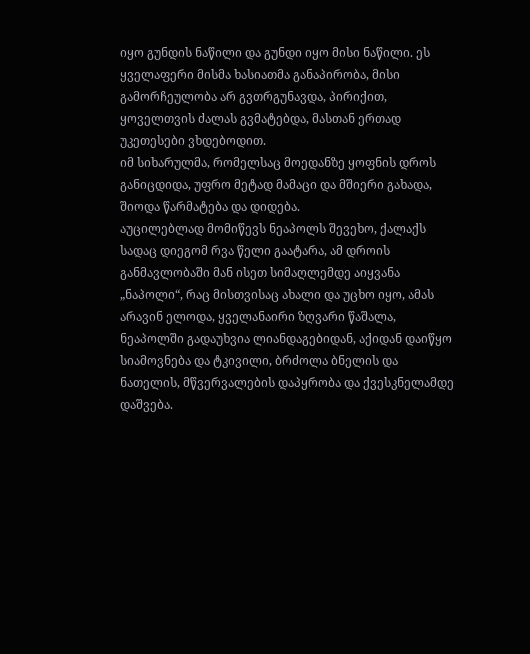იყო გუნდის ნაწილი და გუნდი იყო მისი ნაწილი. ეს ყველაფერი მისმა ხასიათმა განაპირობა, მისი გამორჩეულობა არ გვთრგუნავდა, პირიქით, ყოველთვის ძალას გვმატებდა, მასთან ერთად უკეთესები ვხდებოდით.
იმ სიხარულმა, რომელსაც მოედანზე ყოფნის დროს განიცდიდა, უფრო მეტად მამაცი და მშიერი გახადა, შიოდა წარმატება და დიდება.
აუცილებლად მომიწევს ნეაპოლს შევეხო, ქალაქს სადაც დიეგომ რვა წელი გაატარა, ამ დროის განმავლობაში მან ისეთ სიმაღლემდე აიყვანა „ნაპოლი“, რაც მისთვისაც ახალი და უცხო იყო, ამას არავინ ელოდა, ყველანაირი ზღვარი წაშალა, ნეაპოლში გადაუხვია ლიანდაგებიდან, აქიდან დაიწყო სიამოვნება და ტკივილი, ბრძოლა ბნელის და ნათელის, მწვერვალების დაპყრობა და ქვესკნელამდე დაშვება.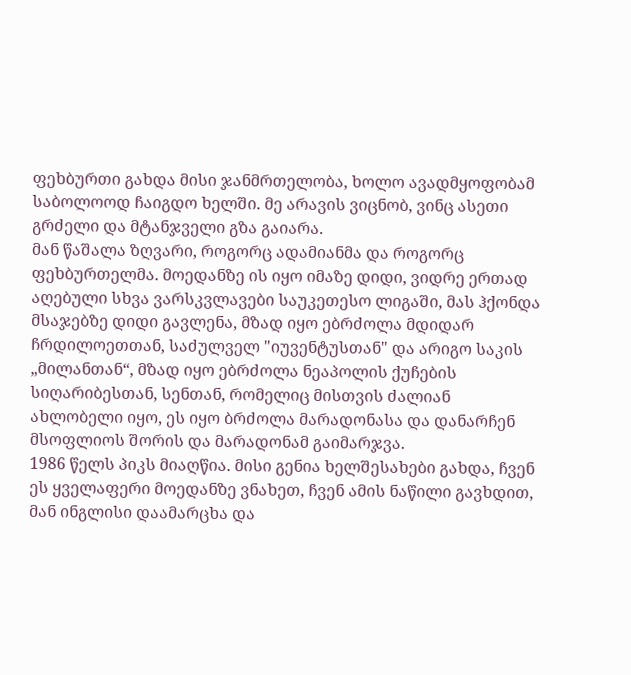ფეხბურთი გახდა მისი ჯანმრთელობა, ხოლო ავადმყოფობამ საბოლოოდ ჩაიგდო ხელში. მე არავის ვიცნობ, ვინც ასეთი გრძელი და მტანჯველი გზა გაიარა.
მან წაშალა ზღვარი, როგორც ადამიანმა და როგორც ფეხბურთელმა. მოედანზე ის იყო იმაზე დიდი, ვიდრე ერთად აღებული სხვა ვარსკვლავები საუკეთესო ლიგაში, მას ჰქონდა მსაჯებზე დიდი გავლენა, მზად იყო ებრძოლა მდიდარ ჩრდილოეთთან, საძულველ "იუვენტუსთან" და არიგო საკის „მილანთან“, მზად იყო ებრძოლა ნეაპოლის ქუჩების სიღარიბესთან, სენთან, რომელიც მისთვის ძალიან ახლობელი იყო, ეს იყო ბრძოლა მარადონასა და დანარჩენ მსოფლიოს შორის და მარადონამ გაიმარჯვა.
1986 წელს პიკს მიაღწია. მისი გენია ხელშესახები გახდა, ჩვენ ეს ყველაფერი მოედანზე ვნახეთ, ჩვენ ამის ნაწილი გავხდით, მან ინგლისი დაამარცხა და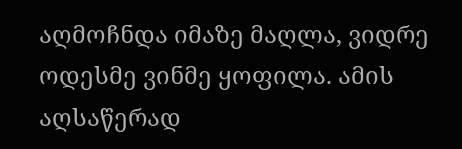აღმოჩნდა იმაზე მაღლა, ვიდრე ოდესმე ვინმე ყოფილა. ამის აღსაწერად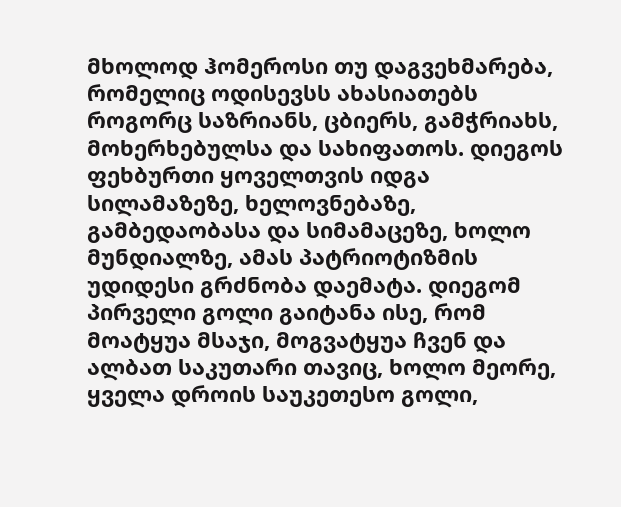მხოლოდ ჰომეროსი თუ დაგვეხმარება, რომელიც ოდისევსს ახასიათებს როგორც საზრიანს, ცბიერს, გამჭრიახს, მოხერხებულსა და სახიფათოს. დიეგოს ფეხბურთი ყოველთვის იდგა სილამაზეზე, ხელოვნებაზე, გამბედაობასა და სიმამაცეზე, ხოლო მუნდიალზე, ამას პატრიოტიზმის უდიდესი გრძნობა დაემატა. დიეგომ პირველი გოლი გაიტანა ისე, რომ მოატყუა მსაჯი, მოგვატყუა ჩვენ და ალბათ საკუთარი თავიც, ხოლო მეორე, ყველა დროის საუკეთესო გოლი,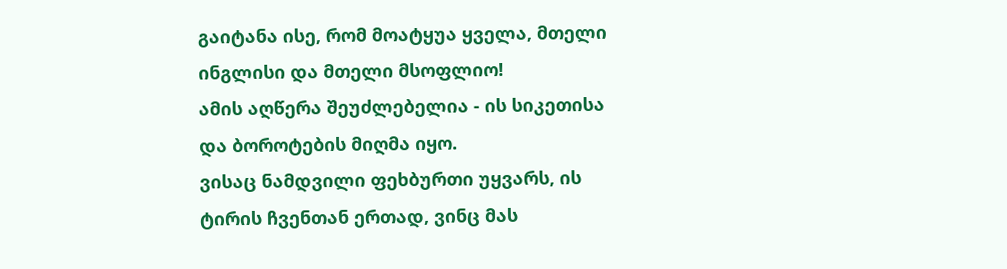გაიტანა ისე, რომ მოატყუა ყველა, მთელი ინგლისი და მთელი მსოფლიო!
ამის აღწერა შეუძლებელია - ის სიკეთისა და ბოროტების მიღმა იყო.
ვისაც ნამდვილი ფეხბურთი უყვარს, ის ტირის ჩვენთან ერთად, ვინც მას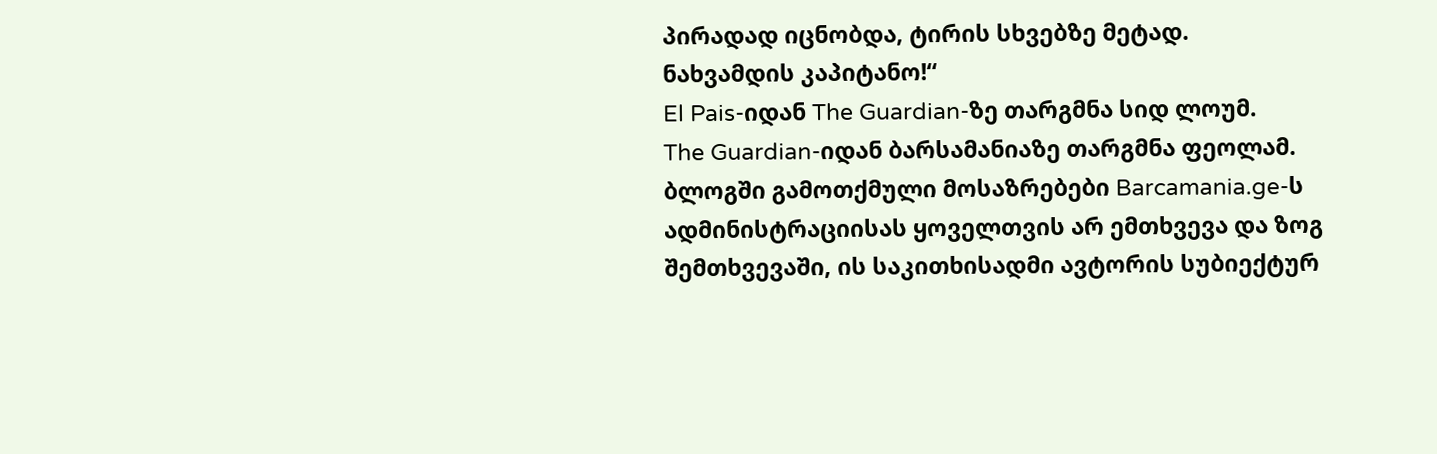პირადად იცნობდა, ტირის სხვებზე მეტად.
ნახვამდის კაპიტანო!“
El Pais-იდან The Guardian-ზე თარგმნა სიდ ლოუმ.
The Guardian-იდან ბარსამანიაზე თარგმნა ფეოლამ.
ბლოგში გამოთქმული მოსაზრებები Barcamania.ge-ს ადმინისტრაციისას ყოველთვის არ ემთხვევა და ზოგ შემთხვევაში, ის საკითხისადმი ავტორის სუბიექტურ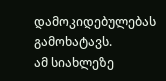დამოკიდებულებას გამოხატავს.
ამ სიახლეზე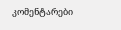კომენტარები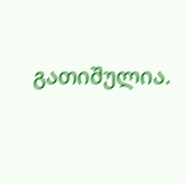გათიშულია.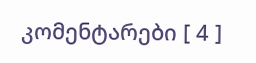კომენტარები [ 4 ]